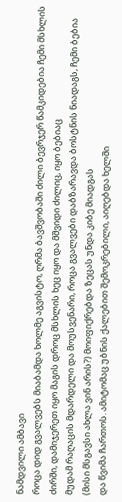ნამდვილი ამბავი
როცა დიდ გვალვებს მიაბამდა ხოლმე აგვისტო, ღრმა ბავშვობაში ძილი ბევრჯერ წამკიდებია ჩემი მსხლის ძირში, დამიჯერეთ იყო მაგის დროც მსხლის ხეც იყო და მშვიდი ძილიც, იყო ბებიაც
მუდამ რაღაცის მდარდელი და მოუსვენარი, როცა გვალვები დაბზარავდა ბოსტნის ნიადაგს, ჩემი ბებია (მისი მსგავსი ახლა ვინ არის?) მოიფიქრებდა ზეცას უნდა კიბე მიადგას
და წვიმა ჩართოს. ამიტომაც უბნის ქალებით შემოკრებილი, აიღებდა ხელში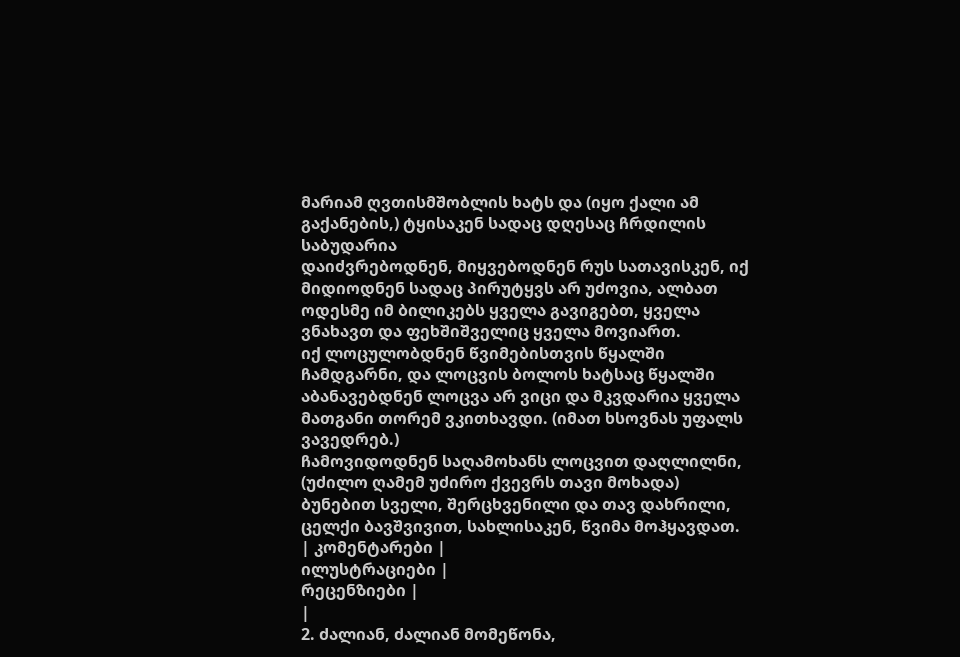მარიამ ღვთისმშობლის ხატს და (იყო ქალი ამ გაქანების,) ტყისაკენ სადაც დღესაც ჩრდილის საბუდარია
დაიძვრებოდნენ, მიყვებოდნენ რუს სათავისკენ, იქ მიდიოდნენ სადაც პირუტყვს არ უძოვია, ალბათ ოდესმე იმ ბილიკებს ყველა გავიგებთ, ყველა ვნახავთ და ფეხშიშველიც ყველა მოვიართ.
იქ ლოცულობდნენ წვიმებისთვის წყალში ჩამდგარნი, და ლოცვის ბოლოს ხატსაც წყალში აბანავებდნენ ლოცვა არ ვიცი და მკვდარია ყველა მათგანი თორემ ვკითხავდი. (იმათ ხსოვნას უფალს ვავედრებ.)
ჩამოვიდოდნენ საღამოხანს ლოცვით დაღლილნი, (უძილო ღამემ უძირო ქვევრს თავი მოხადა) ბუნებით სველი, შერცხვენილი და თავ დახრილი, ცელქი ბავშვივით, სახლისაკენ, წვიმა მოჰყავდათ.
| კომენტარები |
ილუსტრაციები |
რეცენზიები |
|
2. ძალიან, ძალიან მომეწონა,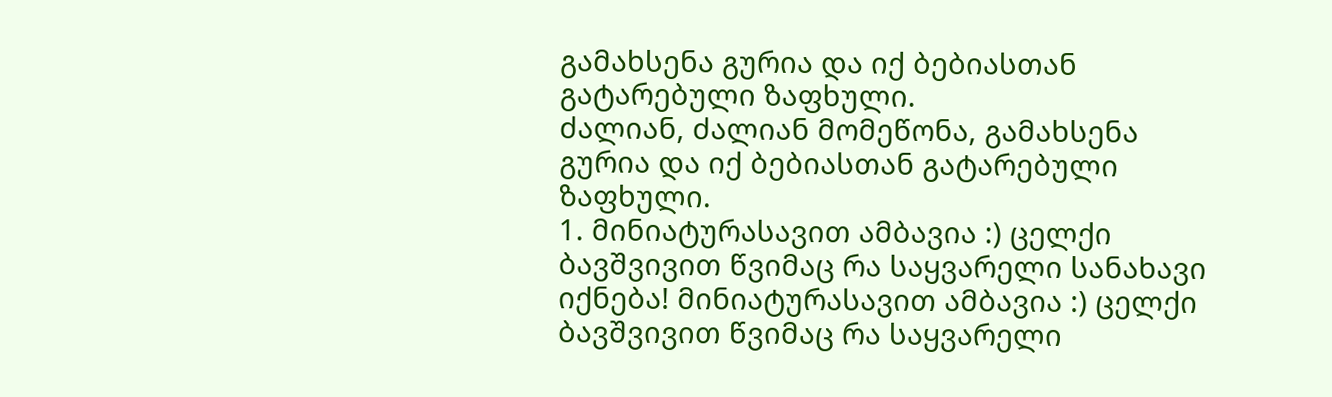გამახსენა გურია და იქ ბებიასთან გატარებული ზაფხული.
ძალიან, ძალიან მომეწონა, გამახსენა გურია და იქ ბებიასთან გატარებული ზაფხული.
1. მინიატურასავით ამბავია :) ცელქი ბავშვივით წვიმაც რა საყვარელი სანახავი იქნება! მინიატურასავით ამბავია :) ცელქი ბავშვივით წვიმაც რა საყვარელი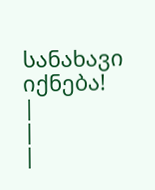სანახავი იქნება!
|
|
|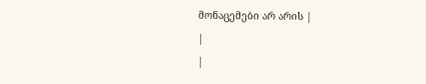მონაცემები არ არის |
|
|